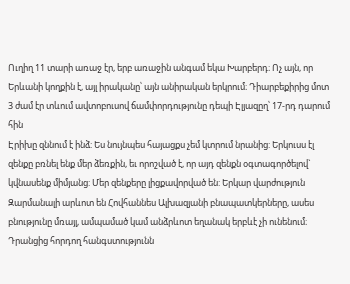Ուղիղ 11 տարի առաջ էր, երբ առաջին անգամ եկա Խարբերդ։ Ոչ այն, որ Երևանի կողքին է, այլ իրականը՝ այն անիրական երկրում։ Դիարբեքիրից մոտ 3 ժամ էր տևում ավտոբուսով ճամփորդությունը դեպի Էլյազըղ՝ 17-րդ դարում հին
Էրիխը զննում է ինձ: Ես նույնպես հայացքս չեմ կտրում նրանից: Երկուսս էլ զենքը բռնել ենք մեր ձեռքին, եւ որոշված է, որ այդ զենքն օգտագործելով` կվնասենք միմյանց: Մեր զենքերը լիցքավորված են: Երկար վարժություն
Զարմանալի արևոտ են Հովհաննես Ալխազյանի բնապատկերները, ասես բնությունը մռայլ, ամպամած կամ անձրևոտ եղանակ երբևէ չի ունենում։ Դրանցից հորդող հանգստությունն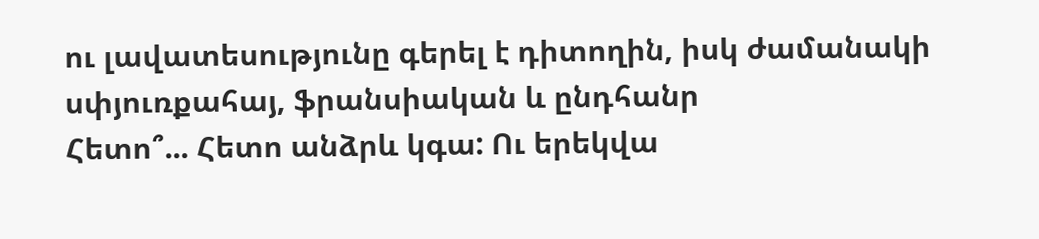ու լավատեսությունը գերել է դիտողին, իսկ ժամանակի սփյուռքահայ, ֆրանսիական և ընդհանր
Հետո՞... Հետո անձրև կգա: Ու երեկվա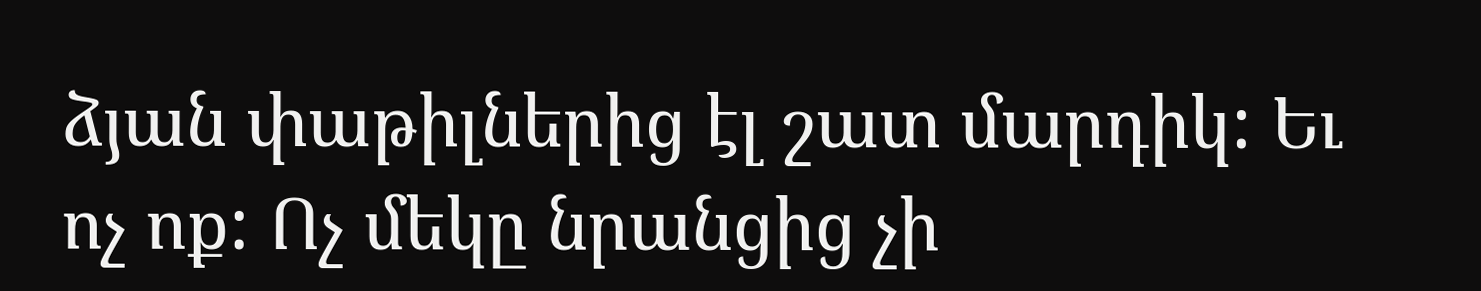ձյան փաթիլներից էլ շատ մարդիկ: Եւ ոչ ոք: Ոչ մեկը նրանցից չի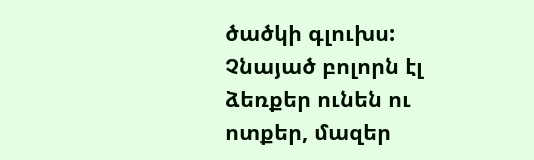ծածկի գլուխս: Չնայած բոլորն էլ ձեռքեր ունեն ու ոտքեր, մազեր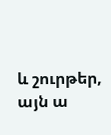և շուրթեր, այն ա